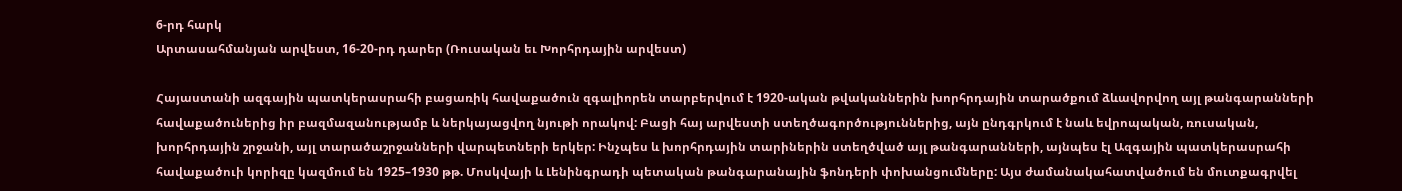6-րդ հարկ
Արտասահմանյան արվեստ, 16-20-րդ դարեր (Ռուսական եւ Խորհրդային արվեստ)

Հայաստանի ազգային պատկերասրահի բացառիկ հավաքածուն զգալիորեն տարբերվում է 1920-ական թվականներին խորհրդային տարածքում ձևավորվող այլ թանգարանների հավաքածուներից իր բազմազանությամբ և ներկայացվող նյութի որակով: Բացի հայ արվեստի ստեղծագործություններից, այն ընդգրկում է նաև եվրոպական, ռուսական, խորհրդային շրջանի, այլ տարածաշրջանների վարպետների երկեր: Ինչպես և խորհրդային տարիներին ստեղծված այլ թանգարանների, այնպես էլ Ազգային պատկերասրահի հավաքածուի կորիզը կազմում են 1925–1930 թթ. Մոսկվայի և Լենինգրադի պետական թանգարանային ֆոնդերի փոխանցումները: Այս ժամանակահատվածում են մուտքագրվել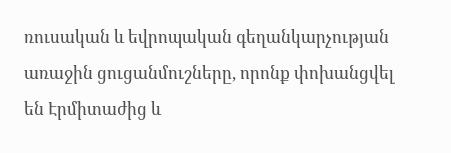ռուսական և եվրոպական գեղանկարչության առաջին ցուցանմուշները, որոնք փոխանցվել են Էրմիտաժից և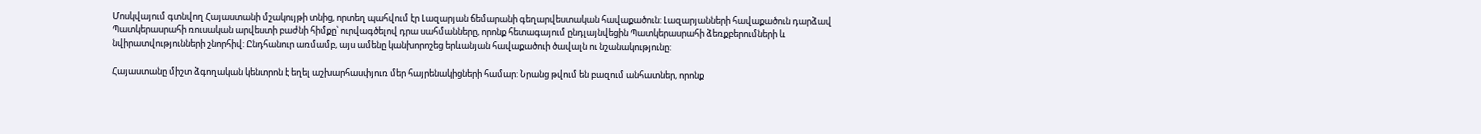Մոսկվայում գտնվող Հայաստանի մշակույթի տնից, որտեղ պահվում էր Լազարյան ճեմարանի գեղարվեստական հավաքածուն: Լազարյանների հավաքածուն դարձավ Պատկերասրահի ռուսական արվեստի բաժնի հիմքը՝ ուրվագծելով դրա սահմանները, որոնք հետագայում ընդլայնվեցին Պատկերասրահի ձեռքբերումների և նվիրատվությունների շնորհիվ: Ընդհանուր առմամբ, այս ամենը կանխորոշեց երևանյան հավաքածուի ծավալն ու նշանակությունը:

Հայաստանը միշտ ձգողական կենտրոն է եղել աշխարհասփյուռ մեր հայրենակիցների համար: Նրանց թվում են բազում անհատներ, որոնք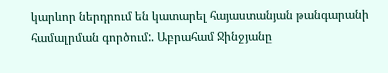կարևոր ներդրում են կատարել հայաստանյան թանգարանի համալրման գործում:. Աբրահամ Ջինջյանը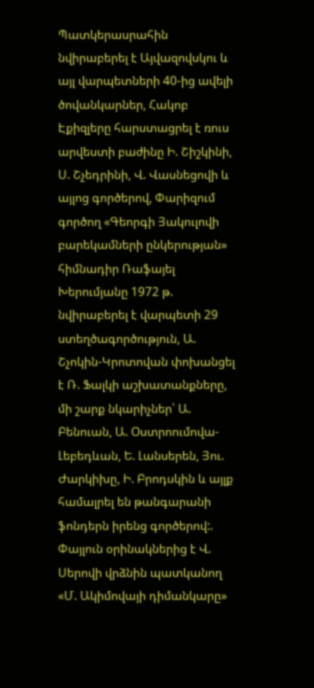Պատկերասրահին նվիրաբերել է Այվազովսկու և այլ վարպետների 40-ից ավելի ծովանկարներ, Հակոբ Էքիզլերը հարստացրել է ռուս արվեստի բաժինը Ի. Շիշկինի, Ս. Շչեդրինի, Վ. Վասնեցովի և այլոց գործերով, Փարիզում գործող «Գեորգի Յակուլովի բարեկամների ընկերության» հիմնադիր Ռաֆայել Խերումյանը 1972 թ. նվիրաբերել է վարպետի 29 ստեղծագործություն, Ա. Շչոկին-Կրոտովան փոխանցել է Ռ. Ֆալկի աշխատանքները, մի շարք նկարիչներ՝ Ա. Բենուան, Ա. Օստրոումովա-Լեբեդևան, Ե. Լանսերեն, Յու. Ժարկիխը, Ի. Բրոդսկին և այլք համալրել են թանգարանի ֆոնդերն իրենց գործերով:. Փայլուն օրինակներից է Վ. Սերովի վրձնին պատկանող «Մ. Ակիմովայի դիմանկարը»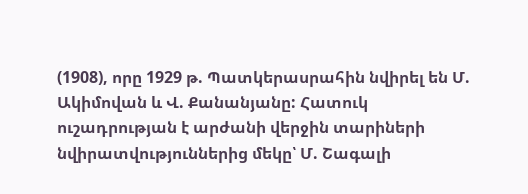(1908), որը 1929 թ. Պատկերասրահին նվիրել են Մ. Ակիմովան և Վ. Քանանյանը: Հատուկ ուշադրության է արժանի վերջին տարիների նվիրատվություններից մեկը՝ Մ. Շագալի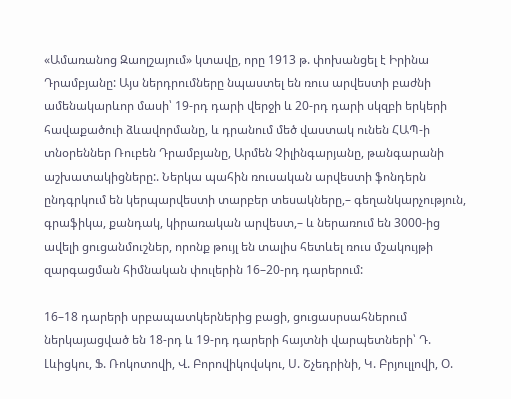«Ամառանոց Զաոլշայում» կտավը, որը 1913 թ. փոխանցել է Իրինա Դրամբյանը: Այս ներդրումները նպաստել են ռուս արվեստի բաժնի ամենակարևոր մասի՝ 19-րդ դարի վերջի և 20-րդ դարի սկզբի երկերի հավաքածուի ձևավորմանը, և դրանում մեծ վաստակ ունեն ՀԱՊ-ի տնօրեններ Ռուբեն Դրամբյանը, Արմեն Չիլինգարյանը, թանգարանի աշխատակիցները:. Ներկա պահին ռուսական արվեստի ֆոնդերն ընդգրկում են կերպարվեստի տարբեր տեսակները,– գեղանկարչություն, գրաֆիկա, քանդակ, կիրառական արվեստ,– և ներառում են 3000-ից ավելի ցուցանմուշներ, որոնք թույլ են տալիս հետևել ռուս մշակույթի զարգացման հիմնական փուլերին 16–20-րդ դարերում:

16–18 դարերի սրբապատկերներից բացի, ցուցասրսահներում ներկայացված են 18-րդ և 19-րդ դարերի հայտնի վարպետների՝ Դ. Լևիցկու, Ֆ. Ռոկոտովի, Վ. Բորովիկովսկու, Ս. Շչեդրինի, Կ. Բրյուլլովի, Օ.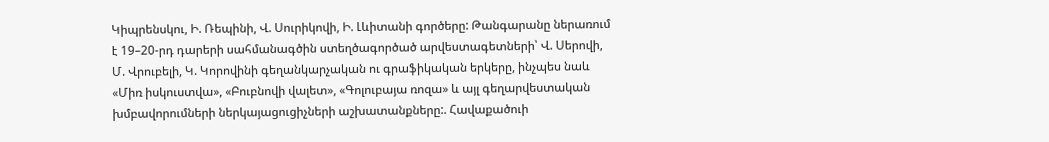Կիպրենսկու, Ի. Ռեպինի, Վ. Սուրիկովի, Ի. Լևիտանի գործերը: Թանգարանը ներառում է 19–20-րդ դարերի սահմանագծին ստեղծագործած արվեստագետների՝ Վ. Սերովի, Մ. Վրուբելի, Կ. Կորովինի գեղանկարչական ու գրաֆիկական երկերը, ինչպես նաև «Միռ իսկուստվա», «Բուբնովի վալետ», «Գոլուբայա ռոզա» և այլ գեղարվեստական խմբավորումների ներկայացուցիչների աշխատանքները:. Հավաքածուի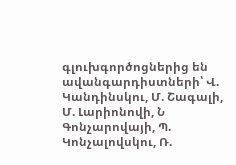գլուխգործոցներից են ավանգարդիստների՝ Վ. Կանդինսկու, Մ. Շագալի, Մ. Լարիոնովի, Ն Գոնչարովայի, Պ. Կոնչալովսկու, Ռ.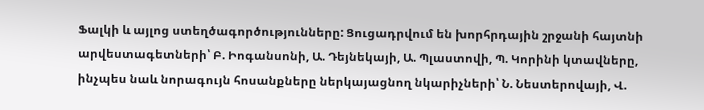Ֆալկի և այլոց ստեղծագործությունները: Ցուցադրվում են խորհրդային շրջանի հայտնի արվեստագետների՝ Բ. Իոգանսոնի, Ա. Դեյնեկայի, Ա. Պլաստովի, Պ. Կորինի կտավները, ինչպես նաև նորագույն հոսանքները ներկայացնող նկարիչների՝ Ն. Նեստերովայի, Վ.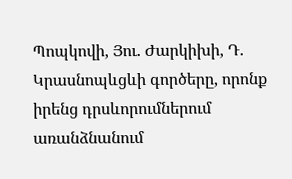Պոպկովի, Յու. Ժարկիխի, Դ. Կրասնոպևցևի գործերը, որոնք իրենց դրսևորումներում առանձնանում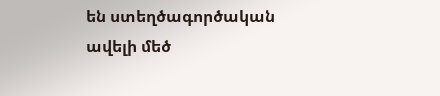են ստեղծագործական ավելի մեծ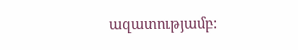ազատությամբ: